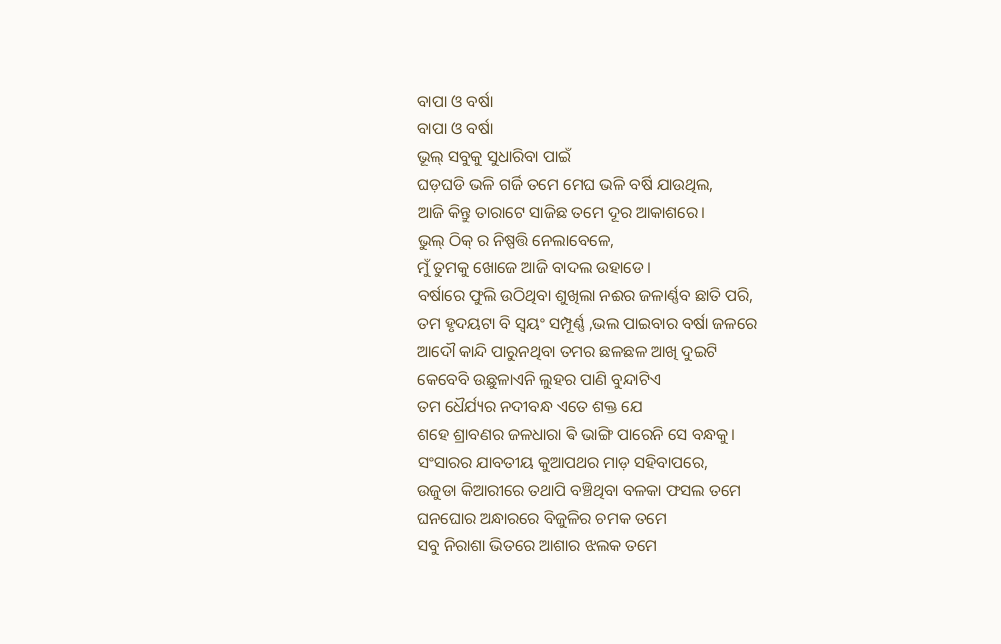ବାପା ଓ ବର୍ଷା
ବାପା ଓ ବର୍ଷା
ଭୂଲ୍ ସବୁକୁ ସୁଧାରିବା ପାଇଁ
ଘଡ଼ଘଡି ଭଳି ଗର୍ଜି ତମେ ମେଘ ଭଳି ବର୍ଷି ଯାଉଥିଲ,
ଆଜି କିନ୍ତୁ ତାରାଟେ ସାଜିଛ ତମେ ଦୂର ଆକାଶରେ।
ଭୁଲ୍ ଠିକ୍ ର ନିଷ୍ପତ୍ତି ନେଲାବେଳେ,
ମୁଁ ତୁମକୁ ଖୋଜେ ଆଜି ବାଦଲ ଉହାଡେ।
ବର୍ଷାରେ ଫୁଲି ଉଠିଥିବା ଶୁଖିଲା ନଈର ଜଳାର୍ଣ୍ଣବ ଛାତି ପରି,
ତମ ହୃଦୟଟା ବି ସ୍ୱୟଂ ସମ୍ପୂର୍ଣ୍ଣ ,ଭଲ ପାଇବାର ବର୍ଷା ଜଳରେ
ଆଦୌ କାନ୍ଦି ପାରୁନଥିବା ତମର ଛଳଛଳ ଆଖି ଦୁଇଟି
କେବେବି ଉଛୁଳାଏନି ଲୁହର ପାଣି ବୁନ୍ଦାଟିଏ
ତମ ଧୈର୍ଯ୍ୟର ନଦୀବନ୍ଧ ଏତେ ଶକ୍ତ ଯେ
ଶହେ ଶ୍ରାବଣର ଜଳଧାରା ଵି ଭାଙ୍ଗି ପାରେନି ସେ ବନ୍ଧକୁ।
ସଂସାରର ଯାବତୀୟ କୁଆପଥର ମାଡ଼ ସହିବାପରେ,
ଉଜୁଡା କିଆରୀରେ ତଥାପି ବଞ୍ଚିଥିବା ବଳକା ଫସଲ ତମେ
ଘନଘୋର ଅନ୍ଧାରରେ ବିଜୁଳିର ଚମକ ତମେ
ସବୁ ନିରାଶା ଭିତରେ ଆଶାର ଝଲକ ତମେ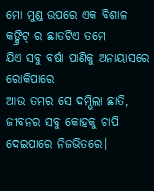ମୋ ମୁଣ୍ଡ ଉପରେ ଏକ ବିଶାଳ କଙ୍କ୍ରିଟ୍ ର ଛାତଟିଏ ତମେ
ଯିଏ ସବୁ ବର୍ଷା ପାଣିକୁ ଅନାୟାସରେ ରୋକିପାରେ
ଆଉ ତମର ସେ ଦମ୍ଭିଲା ଛାତି,
ଜୀବନର ସବୁ କୋହକୁ ଚାପି ଦେଇପାରେ ନିଜଭିତରେ।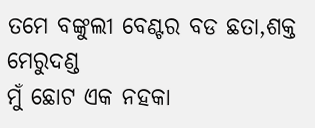ତମେ ବଙ୍କୁଲୀ ବେଣ୍ଟର ବଡ ଛତା,ଶକ୍ତ ମେରୁଦଣ୍ଡ
ମୁଁ ଛୋଟ ଏକ ନହକା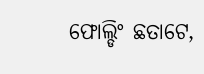ଫୋଲ୍ଡିଂ ଛତାଟେ,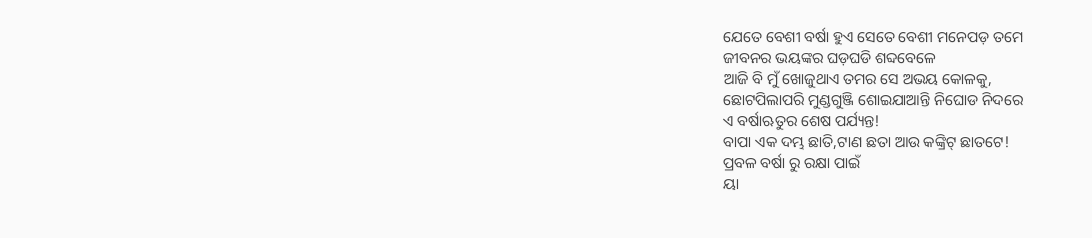ଯେତେ ବେଶୀ ବର୍ଷା ହୁଏ ସେତେ ବେଶୀ ମନେପଡ଼ ତମେ
ଜୀବନର ଭୟଙ୍କର ଘଡ଼ଘଡି ଶବ୍ଦବେଳେ
ଆଜି ବି ମୁଁ ଖୋଜୁଥାଏ ତମର ସେ ଅଭୟ କୋଳକୁ,
ଛୋଟପିଲାପରି ମୁଣ୍ଡଗୁଞ୍ଜି ଶୋଇଯାଆନ୍ତି ନିଘୋଡ ନିଦରେ
ଏ ବର୍ଷାଋତୁର ଶେଷ ପର୍ଯ୍ୟନ୍ତ!
ବାପା ଏକ ଦମ୍ଭ ଛାତି,ଟାଣ ଛତା ଆଉ କଙ୍କ୍ରିଟ୍ ଛାତଟେ!
ପ୍ରବଳ ବର୍ଷା ରୁ ରକ୍ଷା ପାଇଁ
ୟା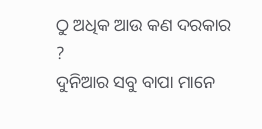ଠୁ ଅଧିକ ଆଉ କଣ ଦରକାର ?
ଦୁନିଆର ସବୁ ବାପା ମାନେ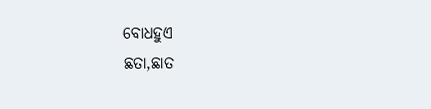ବୋଧହୁଏ
ଛତା,ଛାତ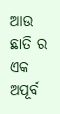ଆଉ ଛାତି ର ଏକ ଅପୂର୍ବ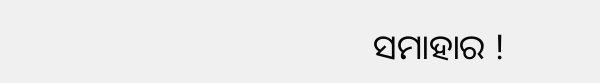ସମାହାର !